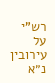רש"י על עירובין נ״א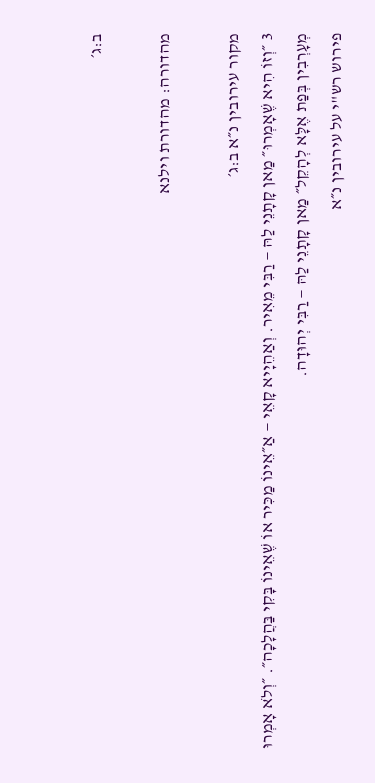ב:ג׳

מהדורה: מהדורת וילנא

מקור עירובין נ״א ב:ג׳
3 ״וְזוֹ הִיא שֶׁאָמְרוּ״ מַאן קָתָנֵי לַהּ — רַבִּי מֵאִיר. וְאַהֵיָיא קָאֵי — אַ״אֵינוֹ מַכִּיר אוֹ שֶׁאֵינוֹ בָּקִי בַּהֲלָכָה״. ״וְלֹא אָמְרוּ מְעָרְבִין בְּפַת אֶלָּא לְהָקֵל״ מַאן קָתָנֵי לַהּ — רַבִּי יְהוּדָה.
פירוש רש"י על עירובין נ״א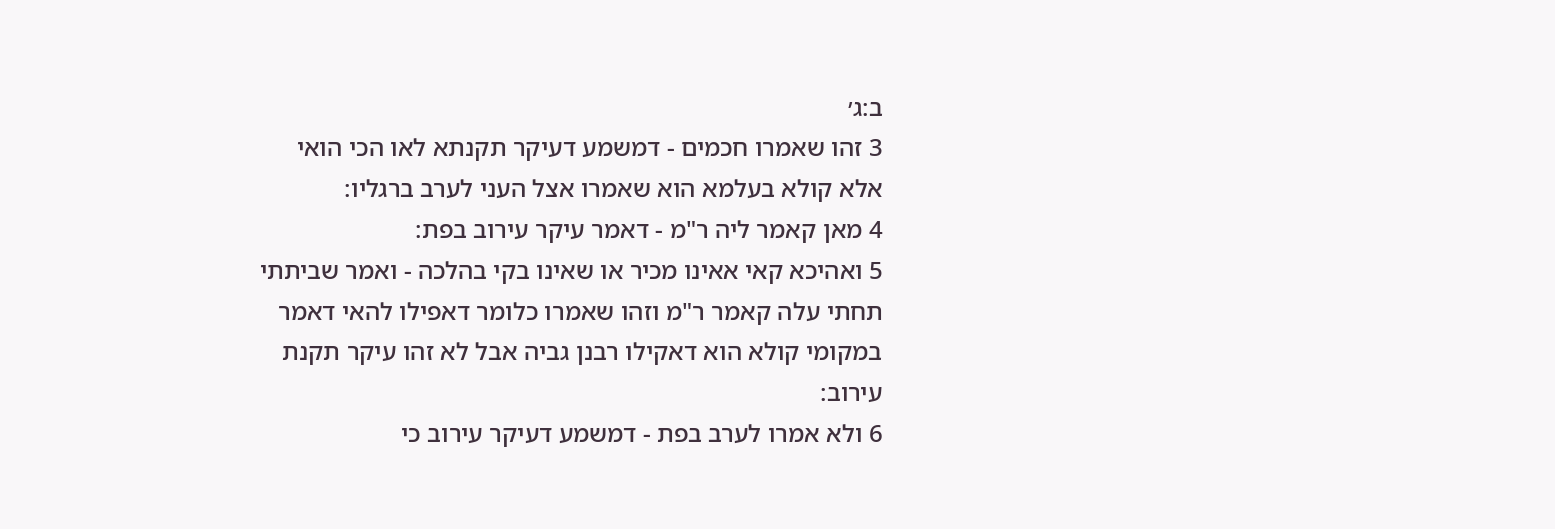ב:ג׳
3 זהו שאמרו חכמים - דמשמע דעיקר תקנתא לאו הכי הואי אלא קולא בעלמא הוא שאמרו אצל העני לערב ברגליו:
4 מאן קאמר ליה ר"מ - דאמר עיקר עירוב בפת:
5 ואהיכא קאי אאינו מכיר או שאינו בקי בהלכה - ואמר שביתתי תחתי עלה קאמר ר"מ וזהו שאמרו כלומר דאפילו להאי דאמר במקומי קולא הוא דאקילו רבנן גביה אבל לא זהו עיקר תקנת עירוב:
6 ולא אמרו לערב בפת - דמשמע דעיקר עירוב כי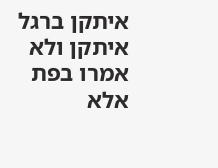איתקן ברגל איתקן ולא אמרו בפת אלא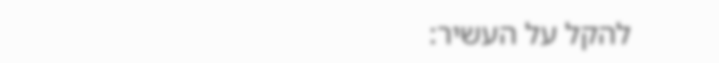להקל על העשיר: